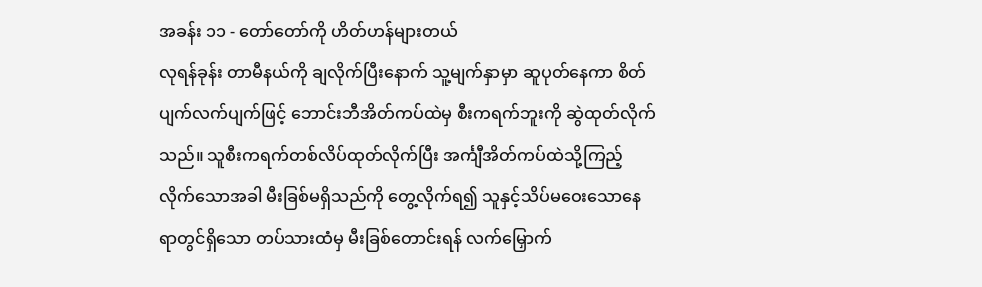အခန်း ၁၁ - တော်တော်ကို ဟိတ်ဟန်များတယ်
လုရန်ခုန်း တာမီနယ်ကို ချလိုက်ပြီးနောက် သူ့မျက်နှာမှာ ဆူပုတ်နေကာ စိတ်ပျက်လက်ပျက်ဖြင့် ဘောင်းဘီအိတ်ကပ်ထဲမှ စီးကရက်ဘူးကို ဆွဲထုတ်လိုက်သည်။ သူစီးကရက်တစ်လိပ်ထုတ်လိုက်ပြီး အင်္ကျီအိတ်ကပ်ထဲသို့ကြည့်လိုက်သောအခါ မီးခြစ်မရှိသည်ကို တွေ့လိုက်ရ၍ သူနှင့်သိပ်မဝေးသောနေရာတွင်ရှိသော တပ်သားထံမှ မီးခြစ်တောင်းရန် လက်မြှောက်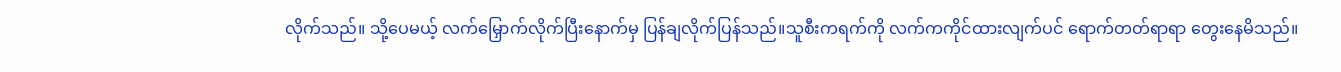လိုက်သည်။ သို့ပေမယ့် လက်မြှောက်လိုက်ပြီးနောက်မှ ပြန်ချလိုက်ပြန်သည်။သူစီးကရက်ကို လက်ကကိုင်ထားလျက်ပင် ရောက်တတ်ရာရာ တွေးနေမိသည်။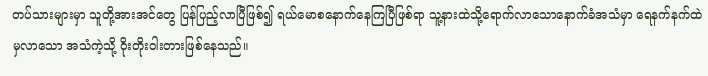တပ်သားများမှာ သူတို့အားအင်တွေ ပြန်ပြည့်လာပြီဖြစ်၍ ရယ်မောစနောက်နေကြပြီဖြစ်ရာ သူ့နားထဲသို့ရောက်လာသောနောက်ခံအသံမှာ ရေနက်နက်ထဲမှလာသော အသံကဲ့သို့ ဝိုးတိုးဝါးတားဖြစ်နေသည်။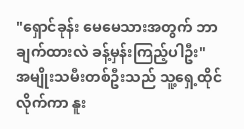"ရှောင်ခုန်း မေမေသားအတွက် ဘာချက်ထားလဲ ခန့်မှန်းကြည့်ပါဦး"
အမျိုးသမီးတစ်ဦးသည် သူ့ရှေ့ထိုင်လိုက်ကာ နူး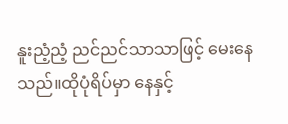နူးညံ့ညံ့ ညင်ညင်သာသာဖြင့် မေးနေသည်။ထိုပုံရိပ်မှာ နေနှင့်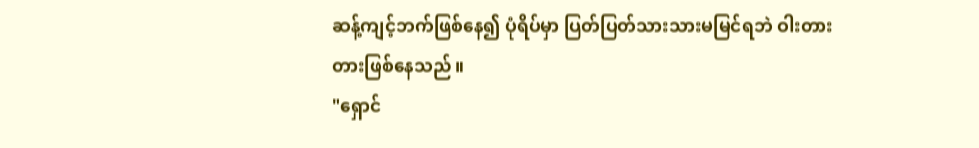ဆန့်ကျင့်ဘက်ဖြစ်နေ၍ ပုံရိပ်မှာ ပြတ်ပြတ်သားသားမမြင်ရဘဲ ဝါးတားတားဖြစ်နေသည်။
"ရှောင်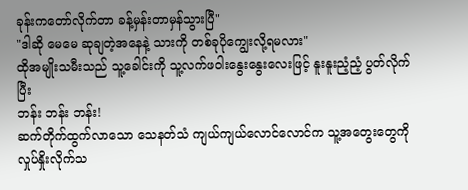ခုန်းကတော်လိုက်တာ ခန့်မှန်းတာမှန်သွားပြီ"
"ဒါဆို မေမေ ဆုချတဲ့အနေနဲ့ သားကို တစ်ခုပိုကျွေးလို့ရမလား"
ထိုအမျိုးသမီးသည် သူ့ခေါင်းကို သူ့လက်ဖဝါးနွေးနွေးလေးဖြင့် နူးနူးညံ့ညံ့ ပွတ်လိုက်ပြီး
ဘန်း ဘန်း ဘန်း!
ဆက်တိုက်ထွက်လာသော သေနတ်သံ ကျယ်ကျယ်လောင်လောင်က သူ့အတွေးတွေကို လှုပ်နှိုးလိုက်သ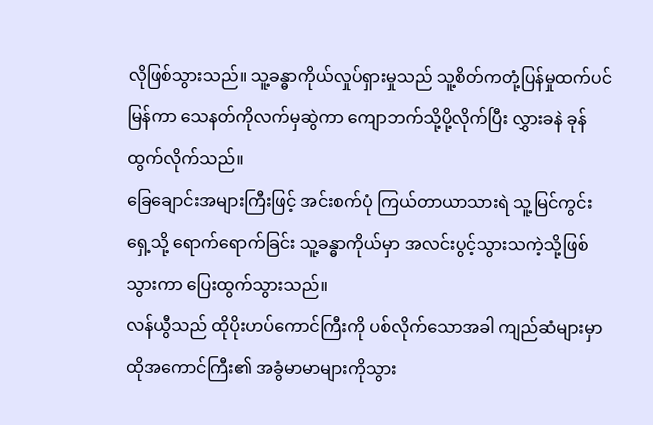လိုဖြစ်သွားသည်။ သူ့ခန္ဓာကိုယ်လှုပ်ရှားမှုသည် သူ့စိတ်ကတုံ့ပြန်မှုထက်ပင်မြန်ကာ သေနတ်ကိုလက်မှဆွဲကာ ကျောဘက်သို့ပို့လိုက်ပြီး လွှားခနဲ ခုန်ထွက်လိုက်သည်။
ခြေချောင်းအများကြီးဖြင့် အင်းစက်ပုံ ကြယ်တာယာသားရဲ သူ့မြင်ကွင်းရှေ့သို့ ရောက်ရောက်ခြင်း သူ့ခန္ဓာကိုယ်မှာ အလင်းပွင့်သွားသကဲ့သို့ဖြစ်သွားကာ ပြေးထွက်သွားသည်။
လန်ယွီသည် ထိုပိုးဟပ်ကောင်ကြီးကို ပစ်လိုက်သောအခါ ကျည်ဆံများမှာ ထိုအကောင်ကြီး၏ အခွံမာမာများကိုသွား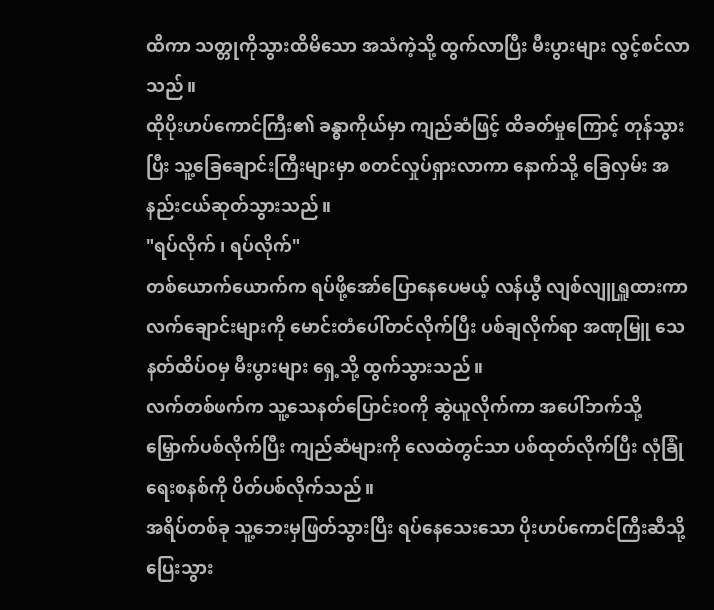ထိကာ သတ္တုကိုသွားထိမိသော အသံကဲ့သို့ ထွက်လာပြီး မီးပွားများ လွင့်စင်လာသည်။
ထိုပိုးဟပ်ကောင်ကြီး၏ ခန္ဓာကိုယ်မှာ ကျည်ဆံဖြင့် ထိခတ်မှုကြောင့် တုန်သွားပြီး သူ့ခြေချောင်းကြီးများမှာ စတင်လှုပ်ရှားလာကာ နောက်သို့ ခြေလှမ်း အနည်းငယ်ဆုတ်သွားသည်။
"ရပ်လိုက် ၊ ရပ်လိုက်"
တစ်ယောက်ယောက်က ရပ်ဖို့အော်ပြောနေပေမယ့် လန်ယွီ လျစ်လျူရှူထားကာ လက်ချောင်းများကို မောင်းတံပေါ်တင်လိုက်ပြီး ပစ်ချလိုက်ရာ အဏုမြူ သေနတ်ထိပ်ဝမှ မီးပွားများ ရှေ့သို့ ထွက်သွားသည်။
လက်တစ်ဖက်က သူ့သေနတ်ပြောင်းဝကို ဆွဲယူလိုက်ကာ အပေါ်ဘက်သို့ မြှောက်ပစ်လိုက်ပြီး ကျည်ဆံများကို လေထဲတွင်သာ ပစ်ထုတ်လိုက်ပြီး လုံခြုံရေးစနစ်ကို ပိတ်ပစ်လိုက်သည်။
အရိပ်တစ်ခု သူ့ဘေးမှဖြတ်သွားပြီး ရပ်နေသေးသော ပိုးဟပ်ကောင်ကြီးဆီသို့ ပြေးသွား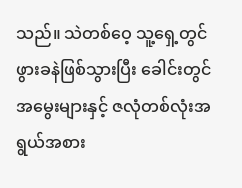သည်။ သဲတစ်ဝေ့ သူ့ရှေ့တွင် ဖွားခနဲဖြစ်သွားပြီး ခေါင်းတွင်အမွေးများနှင့် ဇလုံတစ်လုံးအရွယ်အစား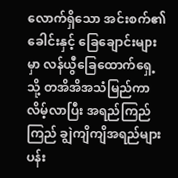လောက်ရှိသော အင်းစက်၏ခေါင်းနှင့် ခြေချောင်းများမှာ လန်ယွီခြေထောက်ရှေ့သို့ တအိအိအသံမြည်ကာ လိမ့်လာပြီး အရည်ကြည်ကြည် ချွဲကျိကျိအရည်များ ပန်း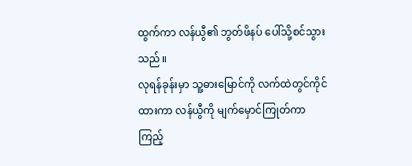ထွက်ကာ လန်ယွီ၏ ဘွတ်ဖိနပ် ပေါ်သို့စင်သွားသည်။
လုရန်ခုန်းမှာ သူ့ဓားမြောင်ကို လက်ထဲတွင်ကိုင်ထားကာ လန်ယွီကို မျက်မှောင်ကြုတ်ကာ ကြည့်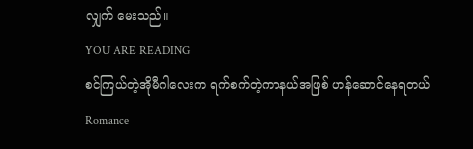လျှက် မေးသည်။
YOU ARE READING
စင်ကြယ်တဲ့အိုမီဂါလေးက ရက်စက်တဲ့ကာနယ်အဖြစ် ဟန်ဆောင်နေရတယ်
Romance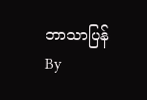ဘာသာပြန် By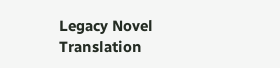Legacy Novel Translation